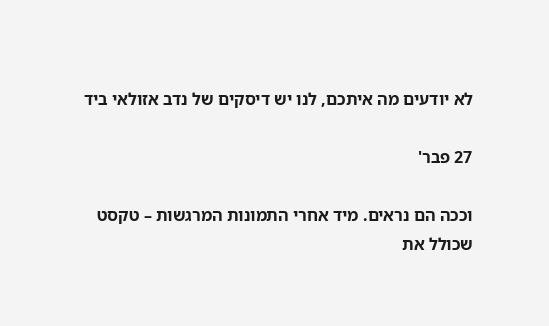לא יודעים מה איתכם, לנו יש דיסקים של נדב אזולאי ביד

27 פבר'

וככה הם נראים. מיד אחרי התמונות המרגשות – טקסט שכולל את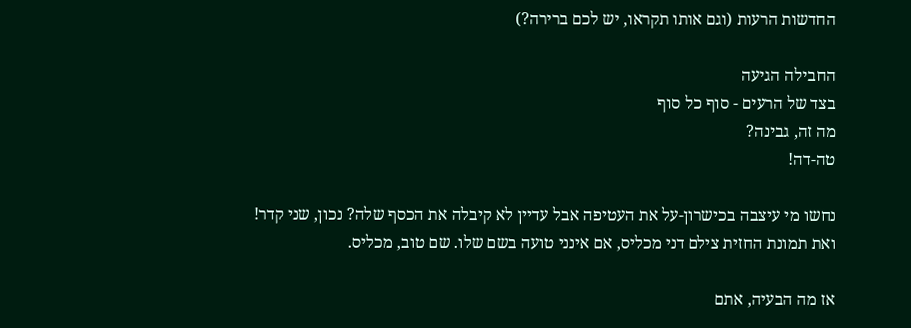החדשות הרעות (וגם אותו תקראו, יש לכם ברירה?)

החבילה הגיעה
בצד של הרעים - סוף כל סוף
מה זה, גבינה?
טה-דה!

נחשו מי עיצבה בכישרון-על את העטיפה אבל עדיין לא קיבלה את הכסף שלה? נכון, שני קדר!
ואת תמונת החזית צילם דני מכליס, אם אינני טועה בשם שלו. שם טוב, מכליס.

אז מה הבעיה, אתם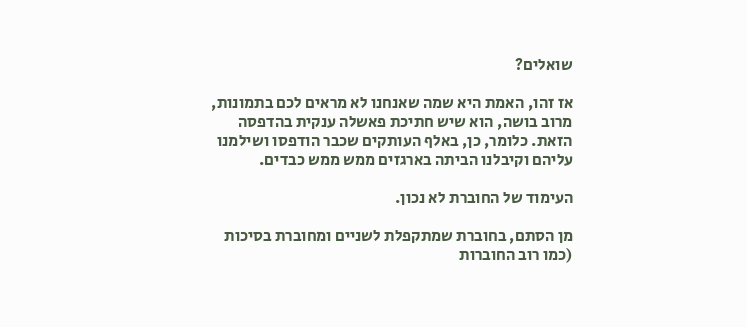שואלים?

אז זהו, האמת היא שמה שאנחנו לא מראים לכם בתמונות, מרוב בושה, הוא שיש חתיכת פאשלה ענקית בהדפסה הזאת. כלומר, כן, באלף העותקים שכבר הודפסו ושילמנו עליהם וקיבלנו הביתה בארגזים ממש ממש כבדים.

העימוד של החוברת לא נכון.

מן הסתם, בחוברת שמתקפלת לשניים ומחוברת בסיכות (כמו רוב החוברות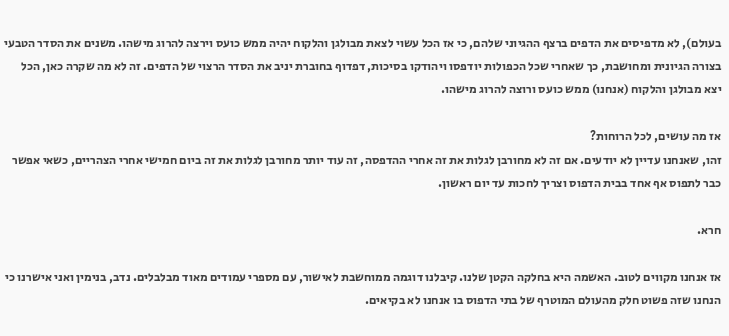בעולם), לא מדפיסים את הדפים ברצף ההגיוני שלהם, כי אז הכל עשוי לצאת מבולגן והלקוח יהיה ממש כועס וירצה להרוג מישהו. משנים את הסדר הטבעי בצורה הגיונית ומחושבת, כך שאחרי שכל הכפולות יודפסו ויהודקו בסיכות, דפדוף בחוברת יניב את הסדר הרצוי של הדפים. זה לא מה שקרה כאן, הכל יצא מבולגן והלקוח (אנחנו) ממש כועס ורוצה להרוג מישהו.

אז מה עושים, לכל הרוחות?
זהו, שאנחנו עדיין לא יודעים. אם זה לא מחורבן לגלות את זה אחרי ההדפסה, זה עוד יותר מחורבן לגלות את זה ביום חמישי אחרי הצהריים, כשאי אפשר כבר לתפוס אף אחד בבית הדפוס וצריך לחכות עד יום ראשון.

חרא.

אז אנחנו מקווים לטוב. האשמה היא בחלקה הקטן שלנו. קיבלנו דוגמה ממוחשבת לאישור, עם מספרי עמודים מאוד מבלבלים. נדב, בנימין ואני אישרנו כי הנחנו שזה פשוט חלק מהעולם המוטרף של בתי הדפוס בו אנחנו לא בקיאים.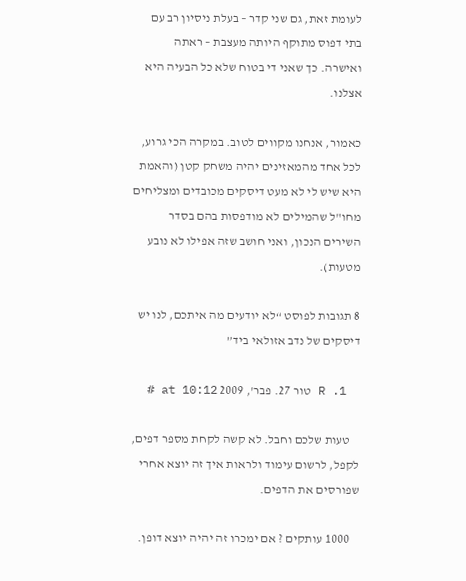לעומת זאת, גם שני קדר – בעלת ניסיון רב עם בתי דפוס מתוקף היותה מעצבת – ראתה ואישרה. כך שאני די בטוח שלא כל הבעיה היא אצלנו.

כאמור, אנחנו מקווים לטוב. במקרה הכי גרוע, לכל אחד מהמאזינים יהיה משחק קטן (והאמת היא שיש לי לא מעט דיסקים מכובדים ומצליחים מחו"ל שהמילים לא מודפסות בהם בסדר השירים הנכון, ואני חושב שזה אפילו לא נובע מטעות).

8 תגובות לפוסט “לא יודעים מה איתכם, לנו יש דיסקים של נדב אזולאי ביד”

  1. R טור 27. פבר', 2009 at 10:12 #

    טעות שלכם וחבל. לא קשה לקחת מספר דפים, לקפל, לרשום עימוד ולראות איך זה יוצא אחרי שפורסים את הדפים.

    1000 עותקים ? אם ימכרו זה יהיה יוצא דופן.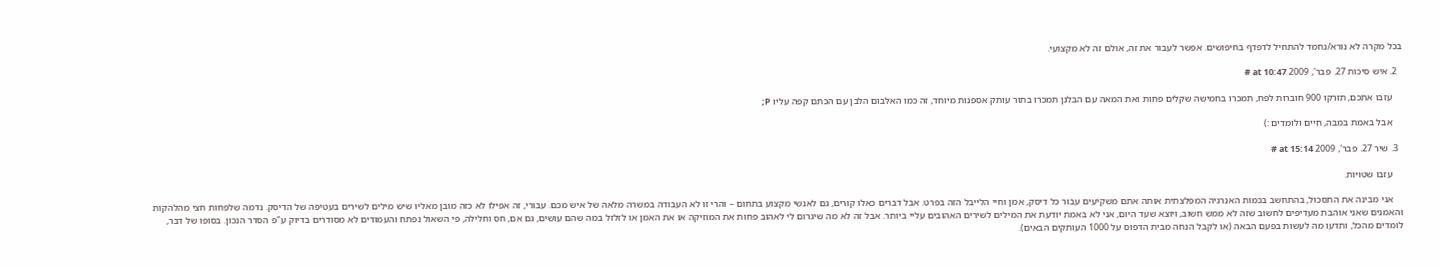בכל מקרה לא נורא/נחמד להתחיל לדפדף בחיפושים. אפשר לעבור את זה, אולם זה לא מקצועי.

  2. איש סיכות 27. פבר', 2009 at 10:47 #

    עזבו אתכם, תזרקו 900 חוברות לפח, תמכרו בחמישה שקלים פחות ואת המאה עם הבלגן תמכרו בתור עותק אספנות מיוחד, זה כמו האלבום הלבן עם הכתם קפה עליו P;

    אבל באמת במבה, חיים ולומדים :)

  3. שיר 27. פבר', 2009 at 15:14 #

    עזבו שטויות.

    אני מבינה את התסכול, בהתחשב בכמות האנרגיה המפלצתית אותה אתם משקיעים עבור כל דיסק, אמן וחיי הלייבל הזה בפרט. אבל דברים כאלו קורים, גם לאנשי מקצוע בתחום – והרי זו לא העבודה במשרה מלאה של איש מכם. עבורי, זה אפילו לא כזה מובן מאליו שיש מילים לשירים בעטיפה של הדיסק. נדמה שלפחות חצי מהלהקות והאמנים שאני אוהבת מעדיפים לחשוב שזה לא ממש חשוב, ויוצא שעד היום, אני לא באמת יודעת את המילים לשירים האהובים עליי ביותר. אבל זה לא מה שיגרום לי לאהוב פחות את המוזיקה או את האמן או לזלזל במה שהם עושים, גם אם, חס וחלילה, פי השאול נפתח והעמודים לא מסודרים בדיוק ע"פ הסדר הנכון. בסופו של דבר, לומדים מהכל, ותדעו מה לעשות בפעם הבאה (או לקבל הנחה מבית הדפוס על 1000 העותקים הבאים).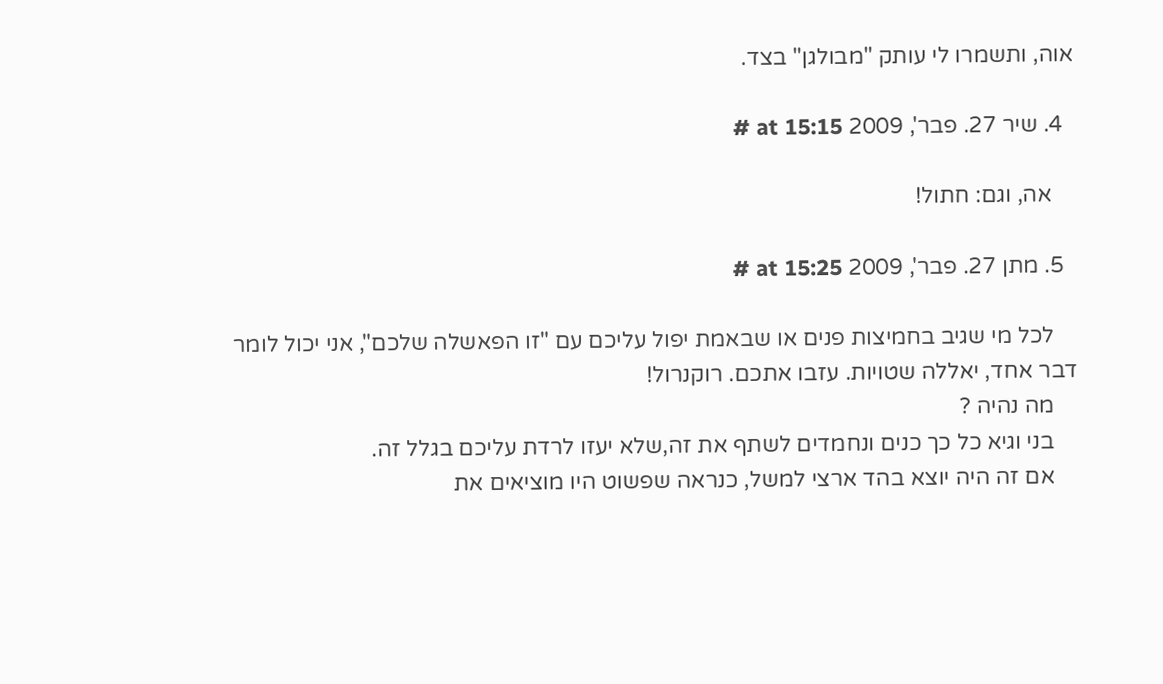אוה, ותשמרו לי עותק "מבולגן" בצד.

  4. שיר 27. פבר', 2009 at 15:15 #

    אה, וגם: חתול!

  5. מתן 27. פבר', 2009 at 15:25 #

    לכל מי שגיב בחמיצות פנים או שבאמת יפול עליכם עם "זו הפאשלה שלכם", אני יכול לומר דבר אחד, יאללה שטויות. עזבו אתכם. רוקנרול!
    מה נהיה ?
    בני וגיא כל כך כנים ונחמדים לשתף את זה,שלא יעזו לרדת עליכם בגלל זה.
    אם זה היה יוצא בהד ארצי למשל, כנראה שפשוט היו מוציאים את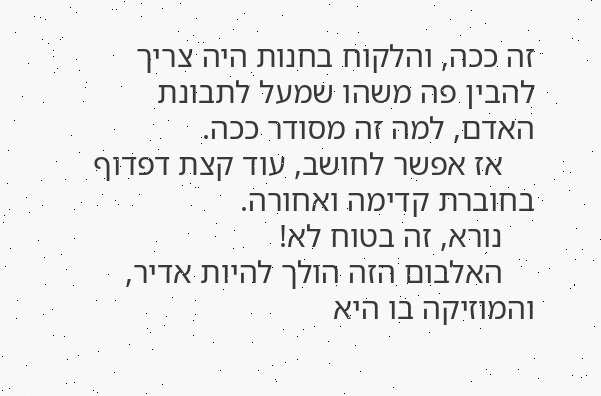זה ככה, והלקוח בחנות היה צריך להבין פה משהו שמעל לתבונת האדם, למה זה מסודר ככה.
    אז אפשר לחושב, עוד קצת דפדוף בחוברת קדימה ואחורה.
    נורא, זה בטוח לא!
    האלבום הזה הולך להיות אדיר, והמוזיקה בו היא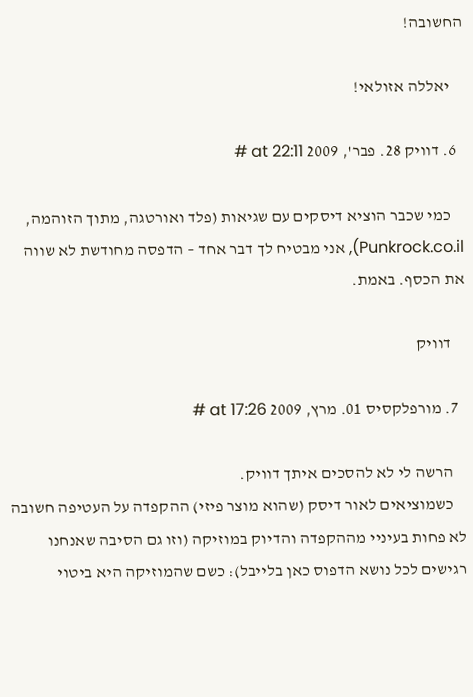החשובה!

    יאללה אזולאי!

  6. דוויק 28. פבר', 2009 at 22:11 #

    כמי שכבר הוציא דיסקים עם שגיאות (פלד ואורטגה, מתוך הזוהמה, Punkrock.co.il), אני מבטיח לך דבר אחד – הדפסה מחודשת לא שווה את הכסף. באמת.

    דוויק

  7. מורפלקסיס 01. מרץ, 2009 at 17:26 #

    הרשה לי לא להסכים איתך דוויק.
    כשמוציאים לאור דיסק (שהוא מוצר פיזי) ההקפדה על העטיפה חשובה לא פחות בעיניי מההקפדה והדיוק במוזיקה (וזו גם הסיבה שאנחנו רגישים לכל נושא הדפוס כאן בלייבל): כשם שהמוזיקה היא ביטוי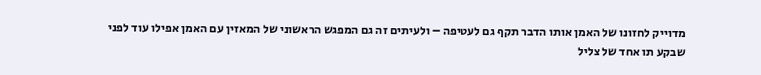מדוייק לחזונו של האמן אותו הדבר תקף גם לעטיפה – ולעיתים זה גם המפגש הראשוני של המאזין עם האמן אפילו עוד לפני שבקע תו אחד של צליל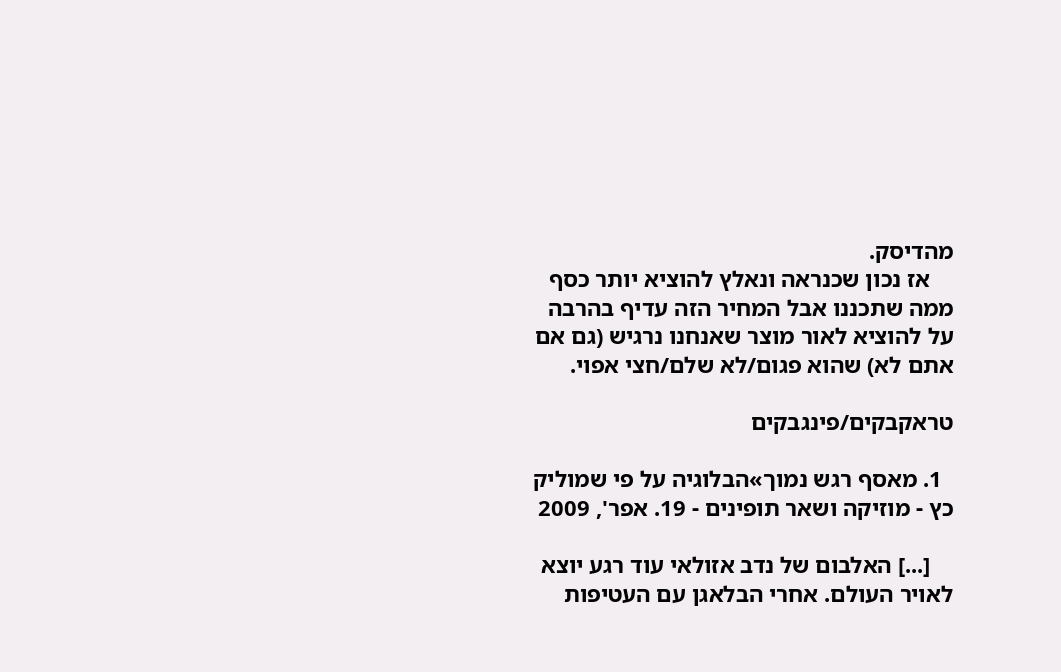מהדיסק.
    אז נכון שכנראה ונאלץ להוציא יותר כסף ממה שתכננו אבל המחיר הזה עדיף בהרבה על להוציא לאור מוצר שאנחנו נרגיש (גם אם אתם לא) שהוא פגום/לא שלם/חצי אפוי.

טראקבקים/פינגבקים

  1. מאסף רגש נמוך»הבלוגיה על פי שמוליק כץ - מוזיקה ושאר תופינים - 19. אפר', 2009

    [...] האלבום של נדב אזולאי עוד רגע יוצא לאויר העולם. אחרי הבלאגן עם העטיפות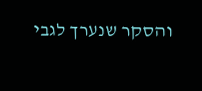והסקר שנערך לגבי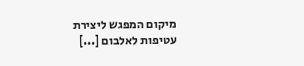מיקום המפגש ליצירת עטיפות לאלבום [...]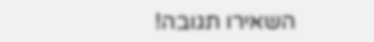השאירו תגובה!